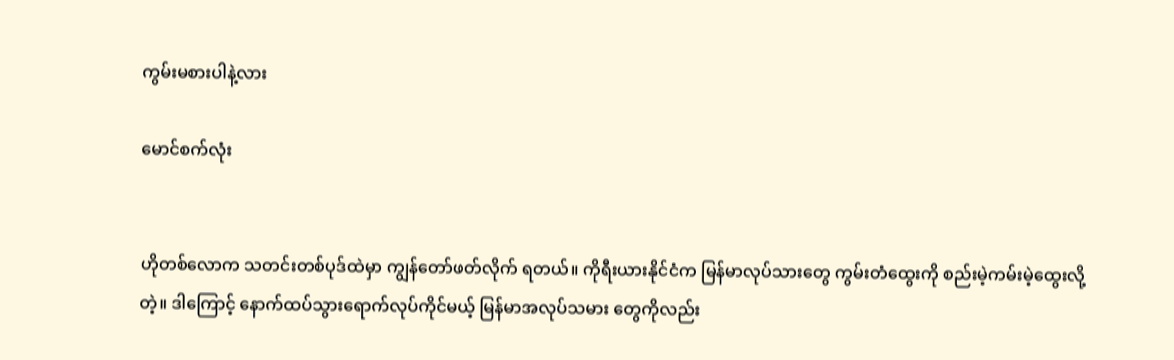ကွမ်းမစားပါနဲ့လား

မောင်စက်လုံး


ဟိုတစ်လောက သတင်းတစ်ပုဒ်ထဲမှာ ကျွန်တော်ဖတ်လိုက် ရတယ်။ ကိုရီးယားနိုင်ငံက မြန်မာလုပ်သားတွေ ကွမ်းတံထွေးကို စည်းမဲ့ကမ်းမဲ့ထွေးလို့တဲ့။ ဒါကြောင့် နောက်ထပ်သွားရောက်လုပ်ကိုင်မယ့် မြန်မာအလုပ်သမား တွေကိုလည်း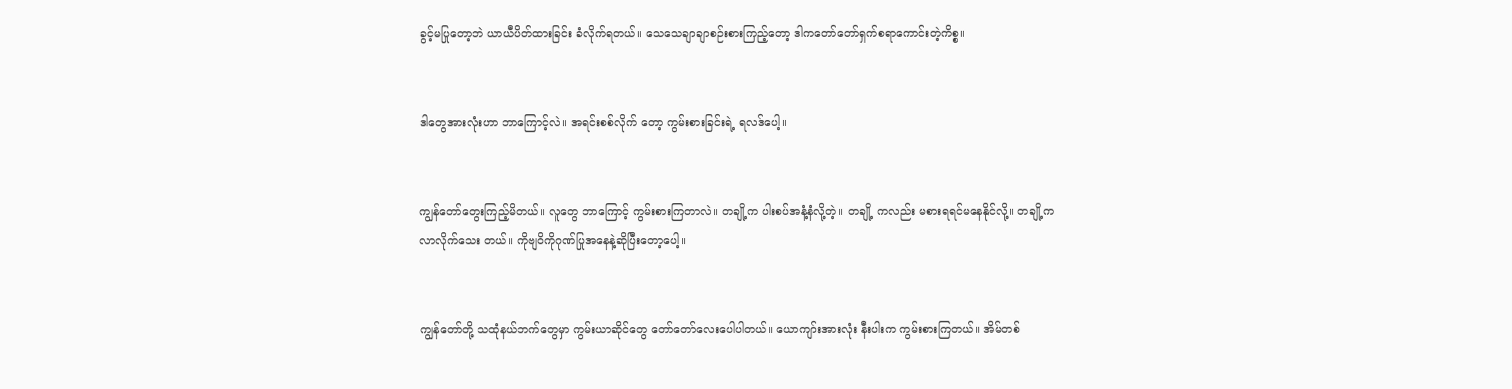ခွင့်မပြုတော့ဘဲ ယာယီပိတ်ထားခြင်း ခံလိုက်ရတယ်။ သေသေချာချာစဉ်းစားကြည့်တော့ ဒါကတော်တော်ရှက်စရာကောင်းတဲ့ကိစ္စ။


ဒါတွေအားလုံးဟာ ဘာကြောင့်လဲ။ အရင်းစစ်လိုက် တော့ ကွမ်းစားခြင်းရဲ့ ရလဒ်ပေါ့။


ကျွန်တော်တွေးကြည့်မိတယ်။ လူတွေ ဘာကြောင့် ကွမ်းစားကြတာလဲ။ တချို့က ပါးစပ်အနံ့နံလို့တဲ့။ တချို့ ကလည်း မစားရရင်မနေနိုင်လို့။ တချို့က လာလိုက်သေး တယ်။ ကိုဗျဝိကိုဂုဏ်ပြုအနေနဲ့ဆိုပြီးတော့ပေါ့။


ကျွန်တော်တို့ သထုံနယ်ဘက်တွေမှာ ကွမ်းယာဆိုင်တွေ တော်တော်လေးပေါပါတယ်။ ယောကျာ်းအားလုံး နီးပါးက ကွမ်းစားကြတယ်။ အိမ်တစ်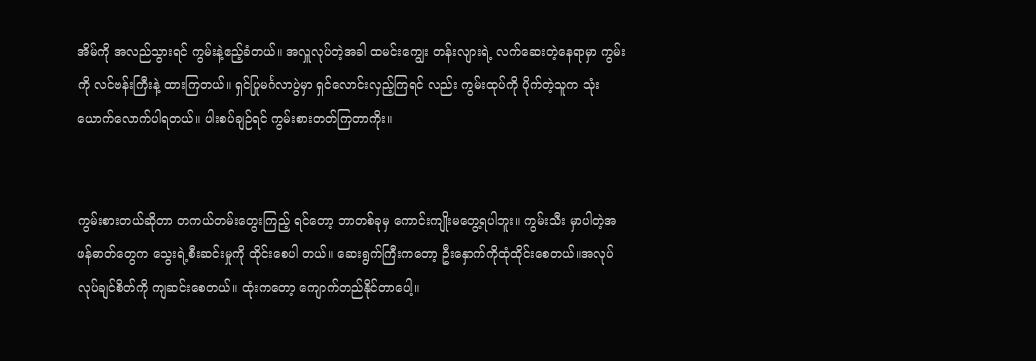အိမ်ကို အလည်သွားရင် ကွမ်းနဲ့ဧည့်ခံတယ်။ အလှူလုပ်တဲ့အခါ ထမင်းကျွေး တန်းလျားရဲ့ လက်ဆေးတဲ့နေရာမှာ ကွမ်းကို လင်ဗန်းကြီးနဲ့ ထားကြတယ်။ ရှင်ပြုမင်္ဂလာပွဲမှာ ရှင်လောင်းလှည့်ကြရင် လည်း ကွမ်းထုပ်ကို ပိုက်တဲ့သူက သုံးယောက်လောက်ပါရတယ်။ ပါးစပ်ချဉ်ရင် ကွမ်းစားတတ်ကြတာကိုး။


ကွမ်းစားတယ်ဆိုတာ တကယ်တမ်းတွေးကြည့် ရင်တော့ ဘာတစ်ခုမှ ကောင်းကျိုးမတွေ့ရပါဘူး။ ကွမ်းသီး မှာပါတဲ့အဖန်ဓာတ်တွေက သွေးရဲ့စီးဆင်းမှုကို ထိုင်းစေပါ တယ်။ ဆေးရွက်ကြီးကတော့ ဦးနှောက်ကိုထုံထိုင်းစေတယ်။အလုပ်လုပ်ချင်စိတ်ကို ကျဆင်းစေတယ်။ ထုံးကတော့ ကျောက်တည်နိုင်တာပေါ့။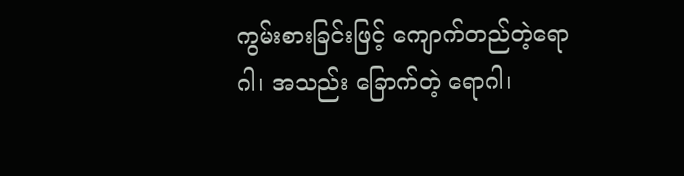ကွမ်းစားခြင်းဖြင့် ကျောက်တည်တဲ့ရောဂါ၊ အသည်း ခြောက်တဲ့ ရောဂါ၊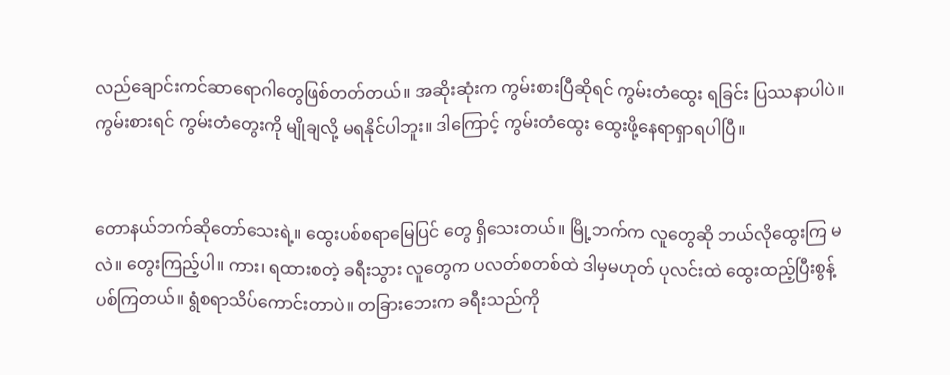လည်ချောင်းကင်ဆာရောဂါတွေဖြစ်တတ်တယ်။ အဆိုးဆုံးက ကွမ်းစားပြီဆိုရင် ကွမ်းတံထွေး ရခြင်း ပြဿနာပါပဲ။ ကွမ်းစားရင် ကွမ်းတံတွေးကို မျိုချလို့ မရနိုင်ပါဘူး။ ဒါကြောင့် ကွမ်းတံထွေး ထွေးဖို့နေရာရှာရပါပြီ။


တောနယ်ဘက်ဆိုတော်သေးရဲ့။ ထွေးပစ်စရာမြေပြင် တွေ ရှိသေးတယ်။ မြို့ဘက်က လူတွေဆို ဘယ်လိုထွေးကြ မလဲ။ တွေးကြည့်ပါ။ ကား၊ ရထားစတဲ့ ခရီးသွား လူတွေက ပလတ်စတစ်ထဲ ဒါမှမဟုတ် ပုလင်းထဲ ထွေးထည့်ပြီးစွန့် ပစ်ကြတယ်။ ရွံစရာသိပ်ကောင်းတာပဲ။ တခြားဘေးက ခရီးသည်ကို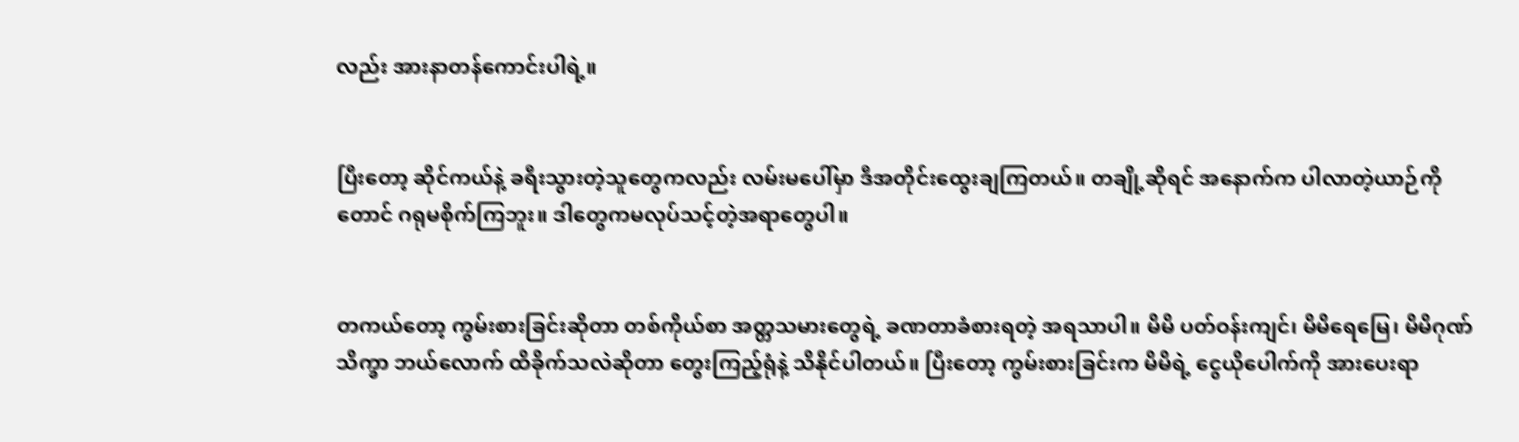လည်း အားနာတန်ကောင်းပါရဲ့။


ပြီးတော့ ဆိုင်ကယ်နဲ့ ခရီးသွားတဲ့သူတွေကလည်း လမ်းမပေါ်မှာ ဒီအတိုင်းထွေးချကြတယ်။ တချို့ဆိုရင် အနောက်က ပါလာတဲ့ယာဉ်ကိုတောင် ဂရုမစိုက်ကြဘူး။ ဒါတွေကမလုပ်သင့်တဲ့အရာတွေပါ။


တကယ်တော့ ကွမ်းစားခြင်းဆိုတာ တစ်ကိုယ်စာ အတ္တသမားတွေရဲ့ ခဏတာခံစားရတဲ့ အရသာပါ။ မိမိ ပတ်ဝန်းကျင်၊ မိမိရေမြေ၊ မိမိဂုဏ်သိက္ခာ ဘယ်လောက် ထိခိုက်သလဲဆိုတာ တွေးကြည့်ရုံနဲ့ သိနိုင်ပါတယ်။ ပြီးတော့ ကွမ်းစားခြင်းက မိမိရဲ့ ငွေယိုပေါက်ကို အားပေးရာ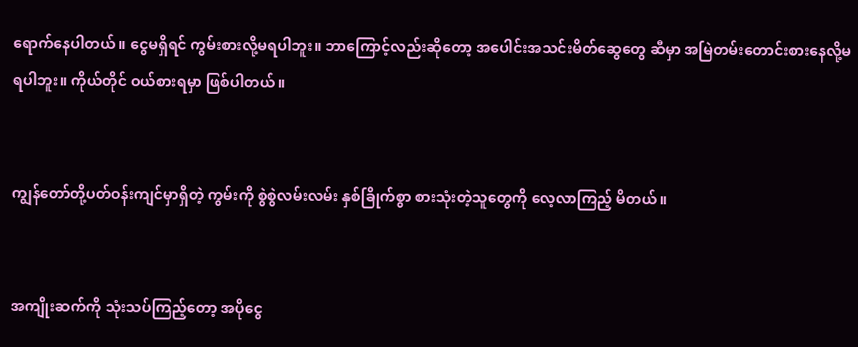ရောက်နေပါတယ်။ ငွေမရှိရင် ကွမ်းစားလို့မရပါဘူး။ ဘာကြောင့်လည်းဆိုတော့ အပေါင်းအသင်းမိတ်ဆွေတွေ ဆီမှာ အမြဲတမ်းတောင်းစားနေလို့မရပါဘူး။ ကိုယ်တိုင် ဝယ်စားရမှာ ဖြစ်ပါတယ်။


ကျွန်တော်တို့ပတ်ဝန်းကျင်မှာရှိတဲ့ ကွမ်းကို စွဲစွဲလမ်းလမ်း နှစ်ခြိုက်စွာ စားသုံးတဲ့သူတွေကို လေ့လာကြည့် မိတယ်။


အကျိုးဆက်ကို သုံးသပ်ကြည့်တော့ အပိုငွေ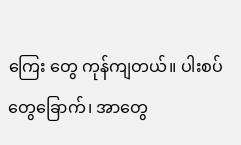ကြေး တွေ ကုန်ကျတယ်။ ပါးစပ်တွေခြောက်၊ အာတွေ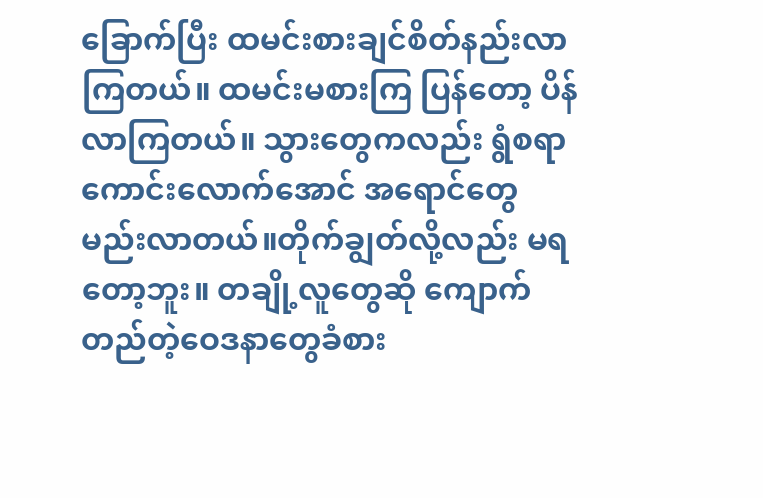ခြောက်ပြီး ထမင်းစားချင်စိတ်နည်းလာကြတယ်။ ထမင်းမစားကြ ပြန်တော့ ပိန်လာကြတယ်။ သွားတွေကလည်း ရွံစရာ ကောင်းလောက်အောင် အရောင်တွေ မည်းလာတယ်။တိုက်ချွတ်လို့လည်း မရတော့ဘူး။ တချို့လူတွေဆို ကျောက်တည်တဲ့ဝေဒနာတွေခံစား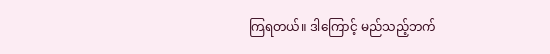ကြရတယ်။ ဒါကြောင့် မည်သည့်ဘက်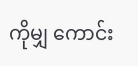ကိုမျှ ကောင်း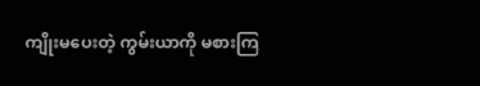ကျိုးမပေးတဲ့ ကွမ်းယာကို မစားကြ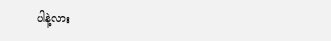ပါနဲ့လား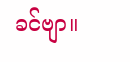ခင်ဗျာ။